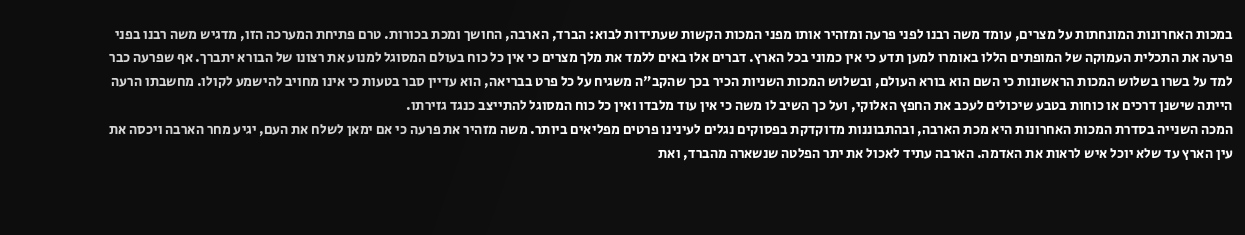במכות האחרונות המונחתות על מצרים, עומד משה רבנו לפני פרעה ומזהיר אותו מפני המכות הקשות שעתידות לבוא: הברד, הארבה, החושך ומכת בכורות. טרם פתיחת המערכה הזו, מדגיש משה רבנו בפני פרעה את התכלית העמוקה של המופתים הללו באומרו למען תדע כי אין כמוני בכל הארץ. דברים אלו באים ללמד את מלך מצרים כי אין כל כוח בעולם המסוגל למנוע את רצונו של הבורא יתברך. אף שפרעה כבר למד על בשרו בשלוש המכות הראשונות כי השם הוא בורא העולם, ובשלוש המכות השניות הכיר בכך שהקב"ה משגיח על כל פרט בבריאה, הוא עדיין סבר בטעות כי אינו מחויב להישמע לקולו. מחשבתו הרעה הייתה שישנן דרכים או כוחות בטבע שיכולים לעכב את החפץ האלוקי, ועל כך השיב לו משה כי אין עוד מלבדו ואין כל כוח המסוגל להתייצב כנגד גזירתו.
המכה השנייה בסדרת המכות האחרונות היא מכת הארבה, ובהתבוננות מדוקדקת בפסוקים נגלים לעינינו פרטים מפליאים ביותר. משה מזהיר את פרעה כי אם ימאן לשלח את העם, יגיע מחר הארבה ויכסה את עין הארץ עד שלא יוכל איש לראות את האדמה. הארבה עתיד לאכול את יתר הפלטה שנשארה מהברד, ואת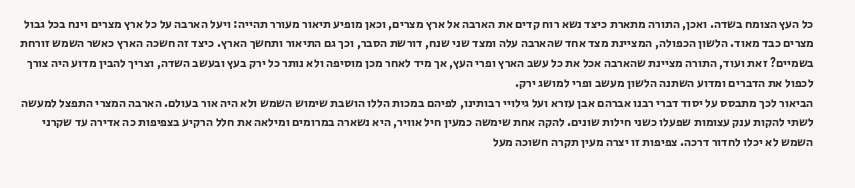כל העץ הצומח בשדה. ואכן, התורה מתארת כיצד נשא רוח קדים את הארבה אל ארץ מצרים, וכאן מופיע תיאור מעורר תהייה: ויעל הארבה על כל ארץ מצרים וינח בכל גבול מצרים כבד מאוד. הלשון הכפולה, המציינת מצד אחד שהארבה עלה ומצד שני שנח, דורשת הסבר, וכך גם התיאור ותחשך הארץ. כיצד זה חשכה הארץ כאשר השמש זורחת בשמיים? זאת ועוד, התורה מציינת שהארבה אכל את כל עשב הארץ ופרי העץ, אך מיד לאחר מכן מוסיפה ולא נותר כל ירק בעץ ובעשב השדה, וצריך להבין מדוע היה צורך לכפול את הדברים ומדוע השתנה הלשון מעשב ופרי למושג ירק.
הביאור לכך מתבסס על יסוד דברי רבנו אברהם אבן עזרא ועל גילויי רבותינו, לפיהם במכות הללו הושבת שימוש השמש ולא היה אור בעולם. הארבה המצרי התפצל למעשה לשתי להקות ענק עצומות שפעלו כשני חילות שונים. להקה אחת שימשה כמעין חיל אוויר, היא נשארה במרומים ומילאה את חלל הרקיע בצפיפות כה אדירה עד שקרני השמש לא יכלו לחדור דרכה. צפיפות זו יצרה מעין תקרה חשוכה מעל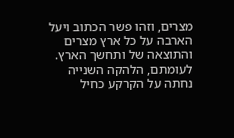מצרים, וזהו פשר הכתוב ויעל הארבה על כל ארץ מצרים והתוצאה של ותחשך הארץ. לעומתם, הלהקה השנייה נחתה על הקרקע כחיל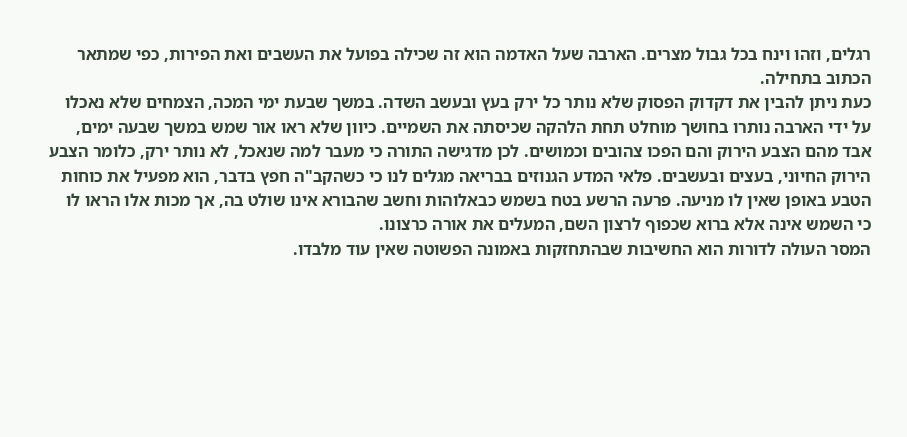רגלים, וזהו וינח בכל גבול מצרים. הארבה שעל האדמה הוא זה שכילה בפועל את העשבים ואת הפירות, כפי שמתאר הכתוב בתחילה.
כעת ניתן להבין את דקדוק הפסוק שלא נותר כל ירק בעץ ובעשב השדה. במשך שבעת ימי המכה, הצמחים שלא נאכלו על ידי הארבה נותרו בחושך מוחלט תחת הלהקה שכיסתה את השמיים. כיוון שלא ראו אור שמש במשך שבעה ימים, אבד מהם הצבע הירוק והם הפכו צהובים וכמושים. לכן מדגישה התורה כי מעבר למה שנאכל, לא נותר ירק, כלומר הצבע הירוק החיוני, בעצים ובעשבים. פלאי המדע הגנוזים בבריאה מגלים לנו כי כשהקב"ה חפץ בדבר, הוא מפעיל את כוחות הטבע באופן שאין לו מניעה. פרעה הרשע בטח בשמש כבאלוהות וחשב שהבורא אינו שולט בה, אך מכות אלו הראו לו כי השמש אינה אלא ברוא שכפוף לרצון השם, המעלים את אורה כרצונו.
המסר העולה לדורות הוא החשיבות שבהתחזקות באמונה הפשוטה שאין עוד מלבדו.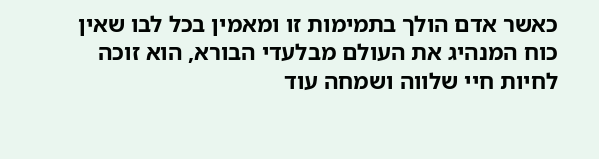כאשר אדם הולך בתמימות זו ומאמין בכל לבו שאין כוח המנהיג את העולם מבלעדי הבורא, הוא זוכה לחיות חיי שלווה ושמחה עוד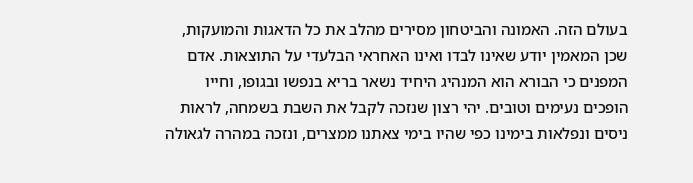בעולם הזה. האמונה והביטחון מסירים מהלב את כל הדאגות והמועקות, שכן המאמין יודע שאינו לבדו ואינו האחראי הבלעדי על התוצאות. אדם המפנים כי הבורא הוא המנהיג היחיד נשאר בריא בנפשו ובגופו, וחייו הופכים נעימים וטובים. יהי רצון שנזכה לקבל את השבת בשמחה, לראות ניסים ונפלאות בימינו כפי שהיו בימי צאתנו ממצרים, ונזכה במהרה לגאולה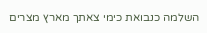השלמה כנבואת כימי צאתך מארץ מצרים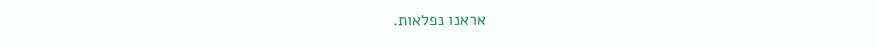אראנו נפלאות.